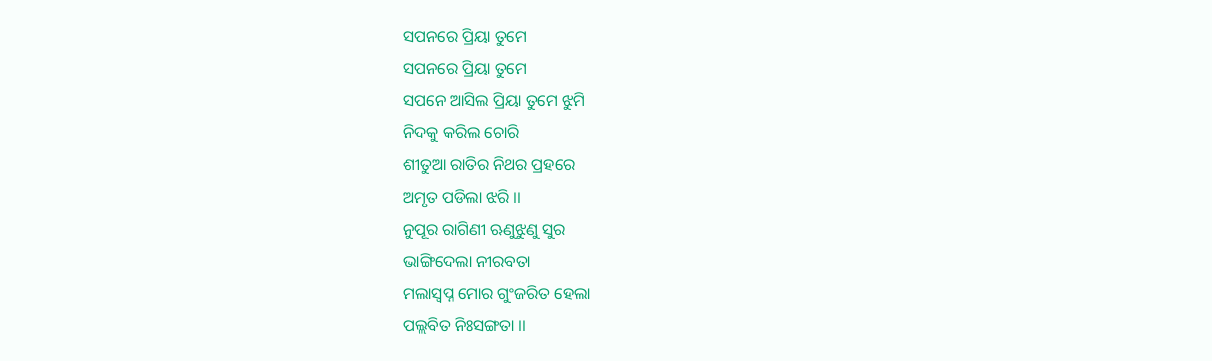ସପନରେ ପ୍ରିୟା ତୁମେ
ସପନରେ ପ୍ରିୟା ତୁମେ
ସପନେ ଆସିଲ ପ୍ରିୟା ତୁମେ ଝୁମି
ନିଦକୁ କରିଲ ଚୋରି
ଶୀତୁଆ ରାତିର ନିଥର ପ୍ରହରେ
ଅମୃତ ପଡିଲା ଝରି ।।
ନୁପୂର ରାଗିଣୀ ଋଣୁଝୁଣୁ ସୁର
ଭାଙ୍ଗିଦେଲା ନୀରବତା
ମଲାସ୍ବପ୍ନ ମୋର ଗୁଂଜରିତ ହେଲା
ପଲ୍ଲବିତ ନିଃସଙ୍ଗତା ।।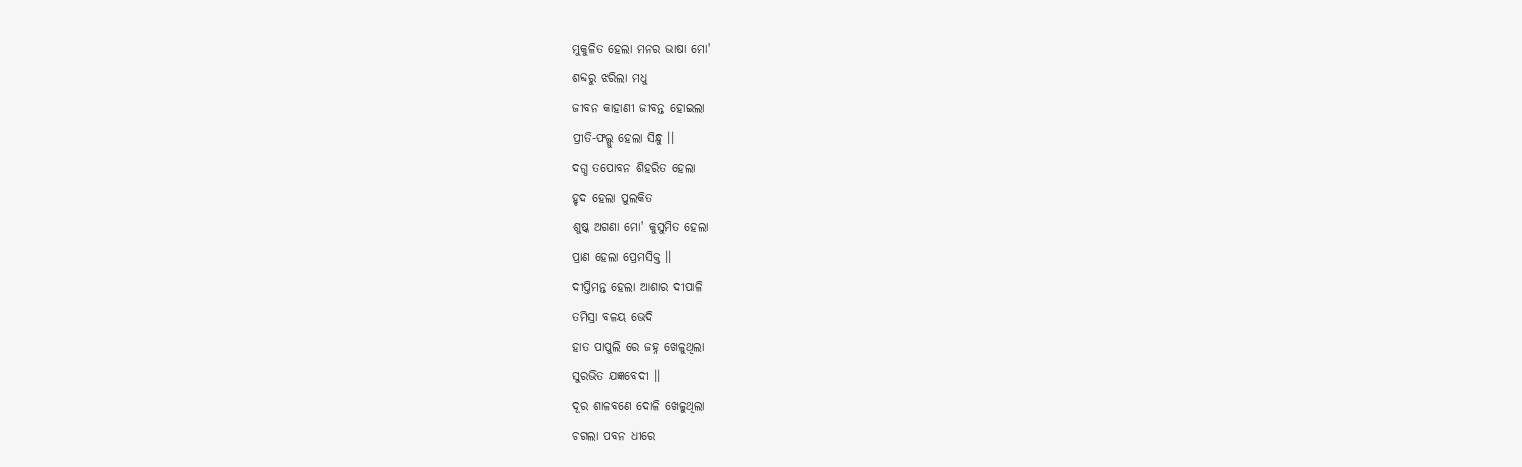ମୁକୁଳିତ ହେଲା ମନର ଭାଷା ମୋ'
ଶବ୍ଦରୁ ଝରିଲା ମଧୁ
ଜୀବନ କାହାଣୀ ଜୀବନ୍ତ ହୋଇଲା
ପ୍ରୀତି-ଫଲ୍ଗୁ ହେଲା ସିନ୍ଧୁ ।।
ଦଗ୍ଧ ତପୋବନ ଶିହରିତ ହେଲା
ହୃଦ ହେଲା ପୁଲକିତ
ଶୁଷ୍କ ଅଗଣା ମୋ' କୁସୁମିତ ହେଲା
ପ୍ରାଣ ହେଲା ପ୍ରେମସିକ୍ତ ।।
ଦୀପ୍ତିମନ୍ତ ହେଲା ଆଶାର ଦୀପାଳି
ତମିସ୍ରା ବଳୟ ଭେଦି
ହାତ ପାପୁଲି ରେ ଜହ୍ନ ଖେଳୁଥିଲା
ସୁରଭିତ ଯଜ୍ଞବେଦୀ ।।
ଦୂର ଶାଳବଣେ ଦୋଳି ଖେଳୁଥିଲା
ଚଗଲା ପବନ ଧୀରେ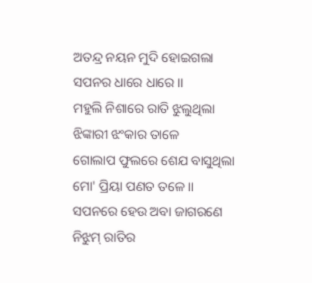ଅତନ୍ଦ୍ର ନୟନ ମୁଦି ହୋଇଗଲା
ସପନର ଧାରେ ଧାରେ ।।
ମହୁଲି ନିଶାରେ ରାତି ଝୁଲୁଥିଲା
ଝିଙ୍କାରୀ ଝଂକାର ତାଳେ
ଗୋଲାପ ଫୁଲରେ ଶେଯ ବାସୁଥିଲା
ମୋ' ପ୍ରିୟା ପଣତ ତଳେ ।।
ସପନରେ ହେଉ ଅବା ଜାଗରଣେ
ନିଝୁମ୍ ରାତିର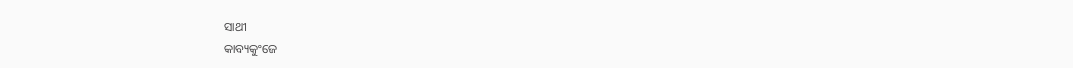ସାଥୀ
କାବ୍ୟକୁଂଜେ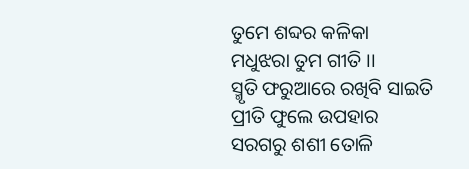ତୁମେ ଶବ୍ଦର କଳିକା
ମଧୁଝରା ତୁମ ଗୀତି ।।
ସ୍ମୃତି ଫରୁଆରେ ରଖିବି ସାଇତି
ପ୍ରୀତି ଫୁଲେ ଉପହାର
ସରଗରୁ ଶଶୀ ତୋଳି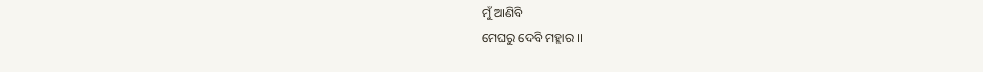ମୁଁ ଆଣିବି
ମେଘରୁ ଦେବି ମହ୍ଲାର ।।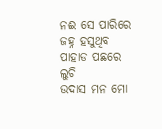ନଈ ସେ ପାରିରେ ଜହ୍ନ ହସୁଥିବ
ପାହାଡ ପଛରେ ଲୁଚି
ଉଦାସ ମନ ମୋ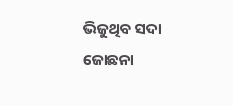ଭିଜୁଥିବ ସଦା
ଜୋଛନା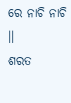ରେ ନାଚି ନାଚି ।।
ଶରତ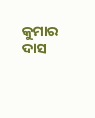କୁମାର ଦାସ